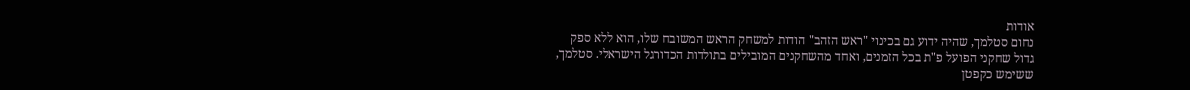אודות
נחום סטלמך, שהיה ידוע גם בכינוי "ראש הזהב" הודות למשחק הראש המשובח שלו, הוא ללא ספק גדול שחקני הפועל פ"ת בכל הזמנים, ואחד מהשחקנים המובילים בתולדות הכדורגל הישראלי. סטלמך, ששימש כקפטן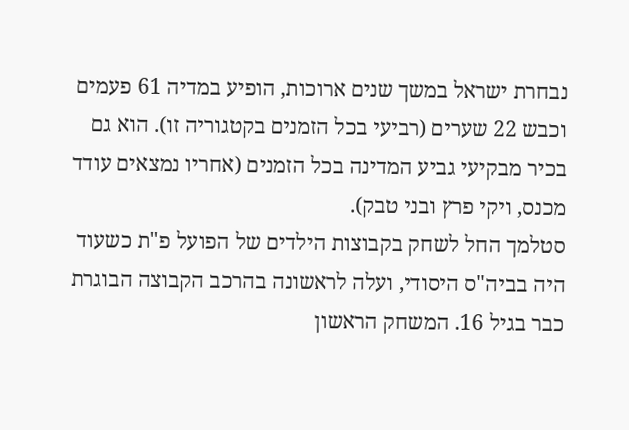נבחרת ישראל במשך שנים ארוכות, הופיע במדיה 61 פעמים וכבש 22 שערים (רביעי בכל הזמנים בקטגוריה זו). הוא גם בכיר מבקיעי גביע המדינה בכל הזמנים (אחריו נמצאים עודד מכנס, ויקי פרץ ובני טבק).
סטלמך החל לשחק בקבוצות הילדים של הפועל פ"ת כשעוד היה בביה"ס היסודי, ועלה לראשונה בהרכב הקבוצה הבוגרת כבר בגיל 16. המשחק הראשון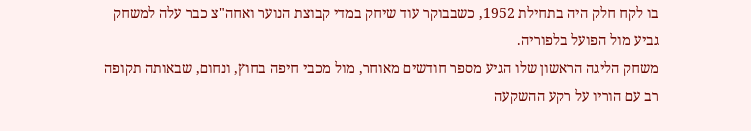בו לקח חלק היה בתחילת 1952, כשבבוקר עוד שיחק במדי קבוצת הנוער ואחה"צ כבר עלה למשחק גביע מול הפועל בלפוריה.
משחק הליגה הראשון שלו הגיע מספר חודשים מאוחר, מול מכבי חיפה בחוץ, ונחום, שבאותה תקופה רב עם הוריו על רקע ההשקעה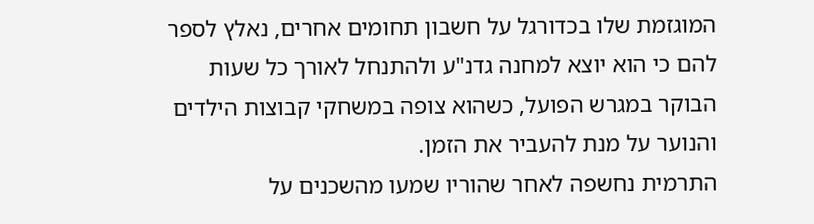המוגזמת שלו בכדורגל על חשבון תחומים אחרים, נאלץ לספר להם כי הוא יוצא למחנה גדנ"ע ולהתנחל לאורך כל שעות הבוקר במגרש הפועל, כשהוא צופה במשחקי קבוצות הילדים והנוער על מנת להעביר את הזמן.
התרמית נחשפה לאחר שהוריו שמעו מהשכנים על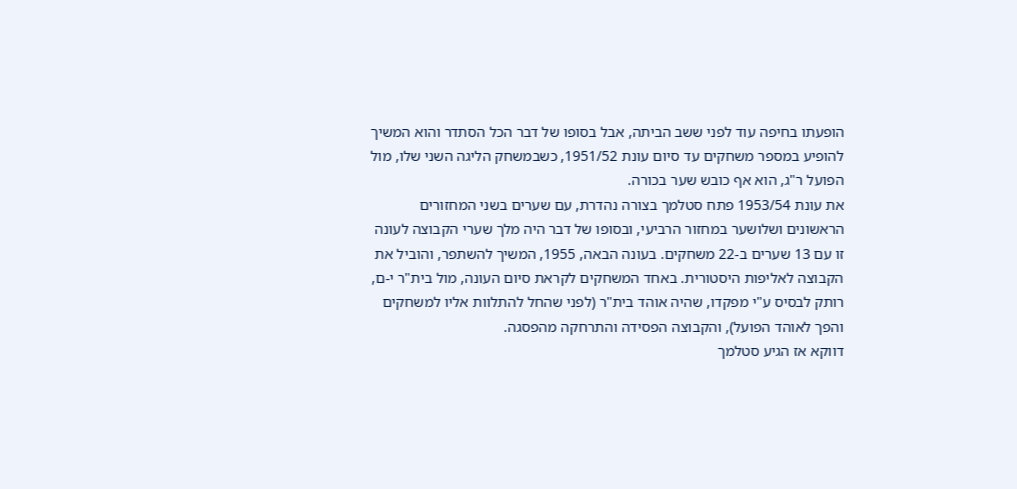הופעתו בחיפה עוד לפני ששב הביתה, אבל בסופו של דבר הכל הסתדר והוא המשיך להופיע במספר משחקים עד סיום עונת 1951/52, כשבמשחק הליגה השני שלו, מול הפועל ר"ג, הוא אף כובש שער בכורה.
את עונת 1953/54 פתח סטלמך בצורה נהדרת, עם שערים בשני המחזורים הראשונים ושלושער במחזור הרביעי, ובסופו של דבר היה מלך שערי הקבוצה לעונה זו עם 13 שערים ב-22 משחקים. בעונה הבאה, 1955, המשיך להשתפר, והוביל את הקבוצה לאליפות היסטורית. באחד המשחקים לקראת סיום העונה, מול בית"ר י-ם, רותק לבסיס ע"י מפקדו, שהיה אוהד בית"ר (לפני שהחל להתלוות אליו למשחקים והפך לאוהד הפועל), והקבוצה הפסידה והתרחקה מהפסגה.
דווקא אז הגיע סטלמך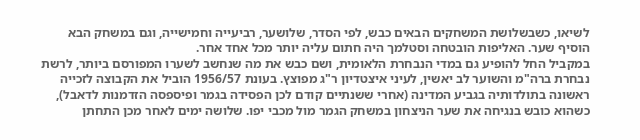לשיאו, כשבשלושת המשחקים הבאים כבש, לפי הסדר, שלושער, רביעייה וחמישייה, וגם במשחק הבא הוסיף שער. האליפות הובטחה וסטלמך היה חתום עליה יותר מכל אחד אחר.
במקביל החל להופיע גם במדי הנבחרת הלאומית, ושם כבש את מה שנחשב לשערו המפורסם ביותר, לרשת נבחרת ברה"מ והשוער לב יאשין, לעיני איצטדיון ר"ג מפוצץ. בעונת 1956/57 הוביל את הקבוצה לזכייה ראשונה בתולדותיה בגביע המדינה (אחרי ששנתיים קודם לכן הפסידה בגמר ופיספסה הזדמנות לדאבל), כשהוא כובש בנגיחה את שער הניצחון במשחק הגמר מול מכבי יפו. שלושה ימים לאחר מכן התחתן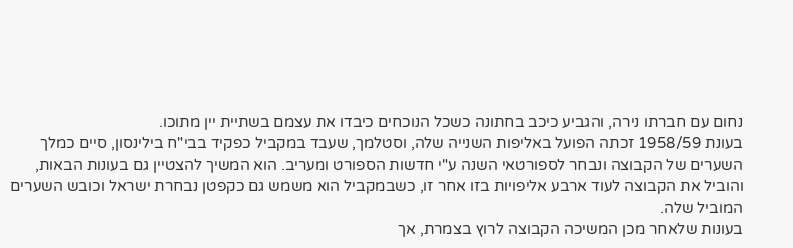נחום עם חברתו נירה, והגביע כיכב בחתונה כשכל הנוכחים כיבדו את עצמם בשתיית יין מתוכו.
בעונת 1958/59 זכתה הפועל באליפות השנייה שלה, וסטלמך, שעבד במקביל כפקיד בבי"ח בילינסון, סיים כמלך השערים של הקבוצה ונבחר לספורטאי השנה ע"י חדשות הספורט ומעריב. הוא המשיך להצטיין גם בעונות הבאות, והוביל את הקבוצה לעוד ארבע אליפויות בזו אחר זו, כשבמקביל הוא משמש גם כקפטן נבחרת ישראל וכובש השערים המוביל שלה.
בעונות שלאחר מכן המשיכה הקבוצה לרוץ בצמרת, אך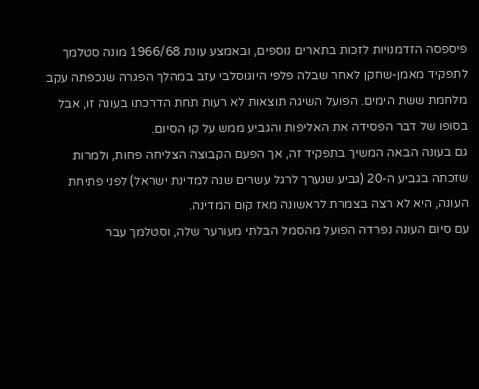פיספסה הזדמנויות לזכות בתארים נוספים, ובאמצע עונת 1966/68 מונה סטלמך לתפקיד מאמן-שחקן לאחר שבלה פלפי היוגוסלבי עזב במהלך הפגרה שנכפתה עקב מלחמת ששת הימים. הפועל השיגה תוצאות לא רעות תחת הדרכתו בעונה זו, אבל בסופו של דבר הפסידה את האליפות והגביע ממש על קו הסיום.
גם בעונה הבאה המשיך בתפקיד זה, אך הפעם הקבוצה הצליחה פחות, ולמרות שזכתה בגביע ה-20 (גביע שנערך לרגל עשרים שנה למדינת ישראל) לפני פתיחת העונה, היא לא רצה בצמרת לראשונה מאז קום המדינה.
עם סיום העונה נפרדה הפועל מהסמל הבלתי מעורער שלה, וסטלמך עבר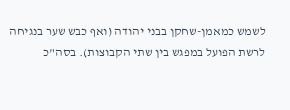לשמש כמאמן-שחקן בבני יהודה (ואף כבש שער בנגיחה לרשת הפועל במפגש בין שתי הקבוצות). בסה"כ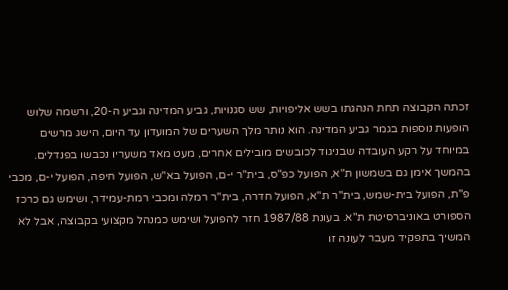זכתה הקבוצה תחת הנהגתו בשש אליפויות, שש סגנויות, גביע המדינה וגביע ה-20, ורשמה שלוש הופעות נוספות בגמר גביע המדינה. הוא נותר מלך השערים של המועדון עד היום, הישג מרשים במיוחד על רקע העובדה שבניגוד לכובשים מובילים אחרים, מעט מאד משעריו נכבשו בפנדלים.
בהמשך אימן גם בשמשון ת"א, הפועל כפ"ס, בית"ר י-ם, הפועל בא"ש, הפועל חיפה, הפועל י-ם, מכבי פ"ת, הפועל בית-שמש, בית"ר ת"א, הפועל חדרה, בית"ר רמלה ומכבי רמת-עמידר, ושימש גם כרכז הספורט באוניברסיטת ת"א. בעונת 1987/88 חזר להפועל ושימש כמנהל מקצועי בקבוצה, אבל לא המשיך בתפקיד מעבר לעונה זו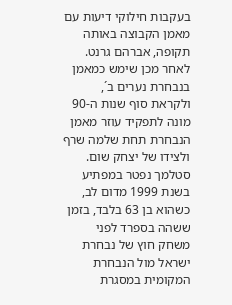בעקבות חילוקי דיעות עם מאמן הקבוצה באותה תקופה, אברהם גרנט.
לאחר מכן שימש כמאמן בנבחרת נערים ב´, ולקראת סוף שנות ה-90 מונה לתפקיד עוזר מאמן הנבחרת תחת שלמה שרף ולצידו של יצחק שום.
סטלמך נפטר במפתיע בשנת 1999 מדום לב, כשהוא בן 63 בלבד, בזמן ששהה בספרד לפני משחק חוץ של נבחרת ישראל מול הנבחרת המקומית במסגרת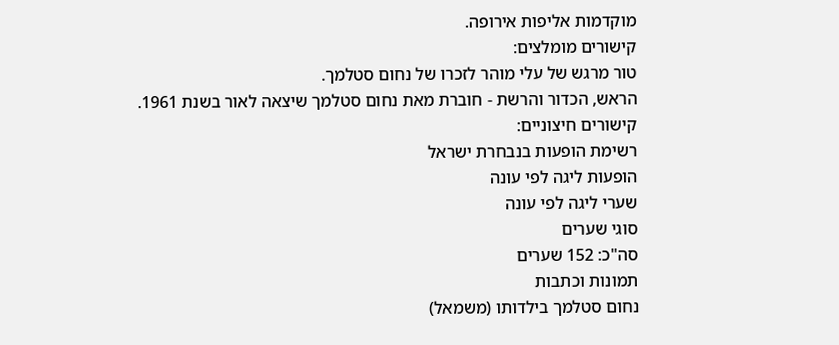מוקדמות אליפות אירופה.
קישורים מומלצים:
טור מרגש של עלי מוהר לזכרו של נחום סטלמך.
הראש, הכדור והרשת - חוברת מאת נחום סטלמך שיצאה לאור בשנת 1961.
קישורים חיצוניים:
רשימת הופעות בנבחרת ישראל
הופעות ליגה לפי עונה
שערי ליגה לפי עונה
סוגי שערים
סה"כ: 152 שערים
תמונות וכתבות
נחום סטלמך בילדותו (משמאל)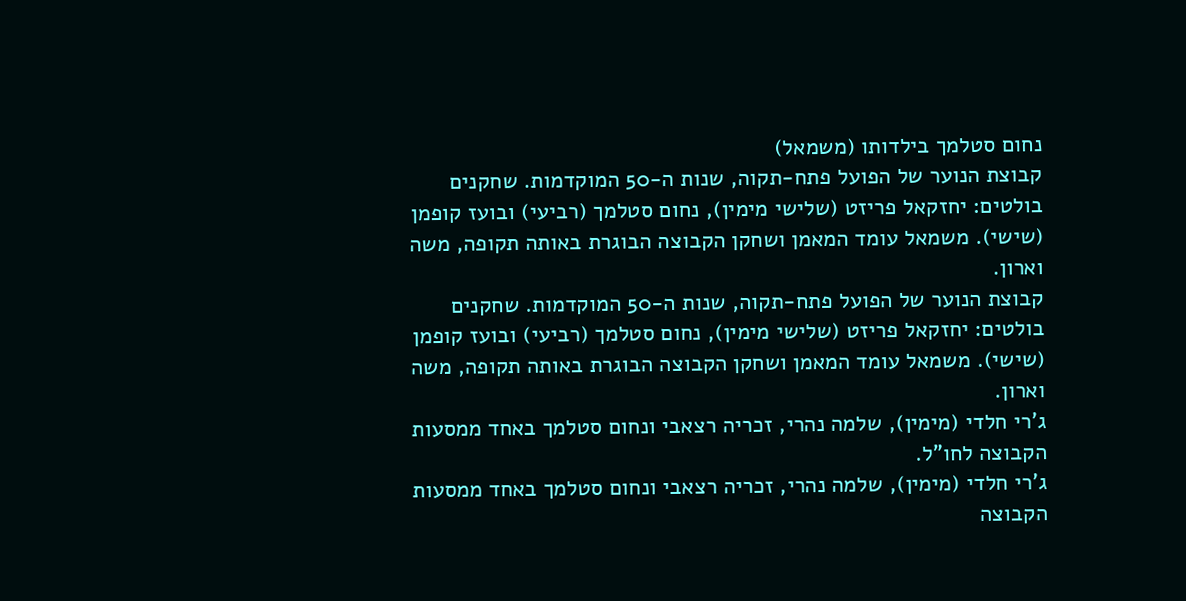נחום סטלמך בילדותו (משמאל)
קבוצת הנוער של הפועל פתח-תקוה, שנות ה-50 המוקדמות. שחקנים בולטים: יחזקאל פריזט (שלישי מימין), נחום סטלמך (רביעי) ובועז קופמן (שישי). משמאל עומד המאמן ושחקן הקבוצה הבוגרת באותה תקופה, משה וארון.
קבוצת הנוער של הפועל פתח-תקוה, שנות ה-50 המוקדמות. שחקנים בולטים: יחזקאל פריזט (שלישי מימין), נחום סטלמך (רביעי) ובועז קופמן (שישי). משמאל עומד המאמן ושחקן הקבוצה הבוגרת באותה תקופה, משה וארון.
ג'רי חלדי (מימין), שלמה נהרי, זכריה רצאבי ונחום סטלמך באחד ממסעות הקבוצה לחו"ל.
ג'רי חלדי (מימין), שלמה נהרי, זכריה רצאבי ונחום סטלמך באחד ממסעות הקבוצה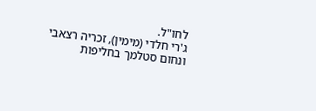לחו"ל.
ג'רי חלדי (מימין), זכריה רצאבי ונחום סטלמך בחליפות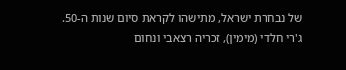של נבחרת ישראל, מתישהו לקראת סיום שנות ה-50.
ג'רי חלדי (מימין), זכריה רצאבי ונחום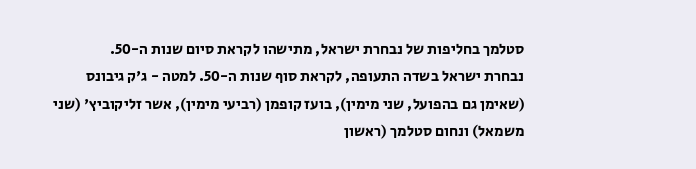סטלמך בחליפות של נבחרת ישראל, מתישהו לקראת סיום שנות ה-50.
נבחרת ישראל בשדה התעופה, לקראת סוף שנות ה-50. למטה - ג'ק גיבונס (שאימן גם בהפועל, שני מימין), בועז קופמן (רביעי מימין), אשר זליקוביץ' (שני משמאל) ונחום סטלמך (ראשון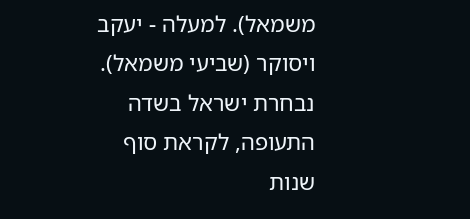משמאל). למעלה - יעקב ויסוקר (שביעי משמאל).
נבחרת ישראל בשדה התעופה, לקראת סוף שנות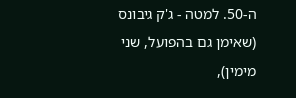ה-50. למטה - ג'ק גיבונס (שאימן גם בהפועל, שני מימין),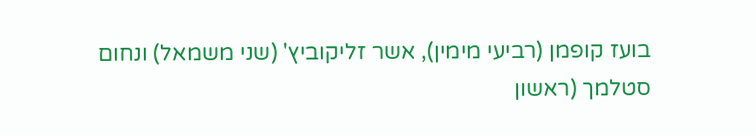בועז קופמן (רביעי מימין), אשר זליקוביץ' (שני משמאל) ונחום סטלמך (ראשון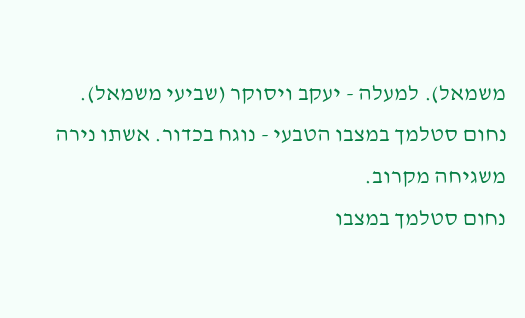משמאל). למעלה - יעקב ויסוקר (שביעי משמאל).
נחום סטלמך במצבו הטבעי - נוגח בכדור. אשתו נירה משגיחה מקרוב.
נחום סטלמך במצבו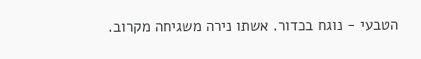הטבעי - נוגח בכדור. אשתו נירה משגיחה מקרוב.